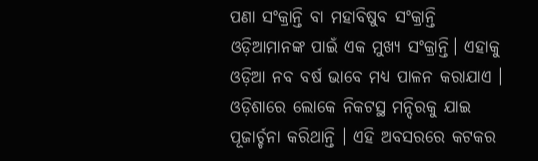ପଣା ସଂକ୍ରାନ୍ତି ବା ମହାବିଷୁବ ସଂକ୍ରାନ୍ତି ଓଡ଼ିଆମାନଙ୍କ ପାଇଁ ଏକ ମୁଖ୍ୟ ସଂକ୍ରାନ୍ତି। ଏହାକୁ ଓଡ଼ିଆ ନବ ବର୍ଷ ଭାବେ ମଧ୍ୟ ପାଳନ କରାଯାଏ । ଓଡ଼ିଶାରେ ଲୋକେ ନିକଟସ୍ଥ ମନ୍ଦିରକୁ ଯାଇ ପୂଜାର୍ଚ୍ଚନା କରିଥାନ୍ତି । ଏହି ଅବସରରେ କଟକର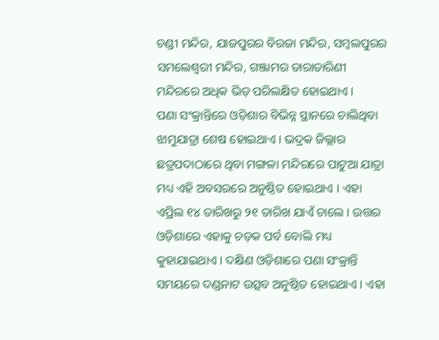ଚଣ୍ଡୀ ମନ୍ଦିର, ଯାଜପୁରର ବିରଜା ମନ୍ଦିର, ସମ୍ବଲପୁରର ସମଲେଶ୍ୱରୀ ମନ୍ଦିର, ଗଞ୍ଜାମର ତାରାତାରିଣୀ ମନ୍ଦିରରେ ଅଧିକ ଭିଡ଼ ପରିଲକ୍ଷିତ ହୋଇଥାଏ ।
ପଣା ସଂକ୍ରାନ୍ତିରେ ଓଡ଼ିଶାର ବିଭିନ୍ନ ସ୍ଥାନରେ ଚାଲିଥିବା ଝାମୁଯାତ୍ରା ଶେଷ ହୋଇଥାଏ । ଭଦ୍ରକ ଜିଲ୍ଲାର ଛତ୍ରପଦାଠାରେ ଥିବା ମଙ୍ଗଳା ମନ୍ଦିରରେ ପାଟୁଆ ଯାତ୍ରା ମଧ୍ୟ ଏହି ଅବସରରେ ଅନୁଷ୍ଠିତ ହୋଇଥାଏ । ଏହା ଏପ୍ରିଲ ୧୪ ତାରିଖରୁ ୨୧ ତାରିଖ ଯାଏଁ ଚାଲେ । ଉତ୍ତର ଓଡ଼ିଶାରେ ଏହାକୁ ଚଡ଼କ ପର୍ବ ବୋଲି ମଧ୍ୟ କୁହାଯାଇଥାଏ । ଦକ୍ଷିଣ ଓଡ଼ିଶାରେ ପଣା ସଂକ୍ରାନ୍ତି ସମୟରେ ଦଣ୍ଡନାଟ ଉତ୍ସବ ଅନୁଷ୍ଠିତ ହୋଇଥାଏ । ଏହା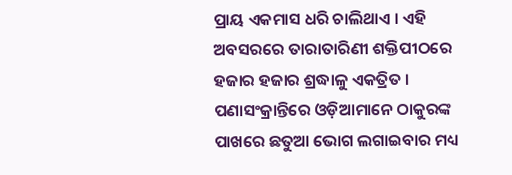ପ୍ରାୟ ଏକମାସ ଧରି ଚାଲିଥାଏ । ଏହି ଅବସରରେ ତାରାତାରିଣୀ ଶକ୍ତିପୀଠରେ ହଜାର ହଜାର ଶ୍ରଦ୍ଧାଳୁ ଏକତ୍ରିତ ।
ପଣାସଂକ୍ରାନ୍ତିରେ ଓଡ଼ିଆମାନେ ଠାକୁରଙ୍କ ପାଖରେ ଛତୁଆ ଭୋଗ ଲଗାଇବାର ମଧ୍ୟ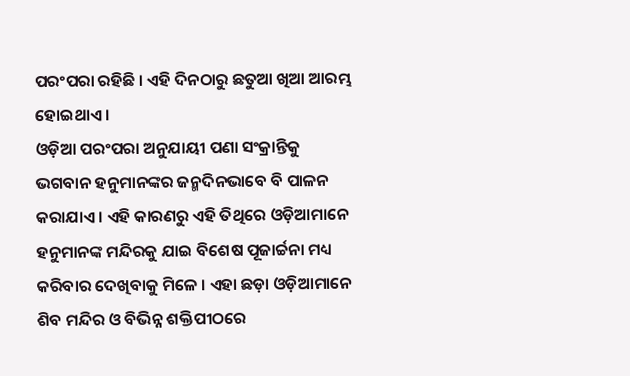ପରଂପରା ରହିଛି । ଏହି ଦିନଠାରୁ ଛତୁଆ ଖିଆ ଆରମ୍ଭ ହୋଇଥାଏ ।
ଓଡ଼ିଆ ପରଂପରା ଅନୁଯାୟୀ ପଣା ସଂକ୍ରାନ୍ତିକୁ ଭଗବାନ ହନୁମାନଙ୍କର ଜନ୍ମଦିନଭାବେ ବି ପାଳନ କରାଯାଏ । ଏହି କାରଣରୁ ଏହି ତିଥିରେ ଓଡ଼ିଆମାନେ ହନୁମାନଙ୍କ ମନ୍ଦିରକୁ ଯାଇ ବିଶେଷ ପୂଜାର୍ଚ୍ଚନା ମଧ୍ୟ କରିବାର ଦେଖିବାକୁ ମିଳେ । ଏହା ଛଡ଼ା ଓଡ଼ିଆମାନେ ଶିବ ମନ୍ଦିର ଓ ବିଭିନ୍ନ ଶକ୍ତିପୀଠରେ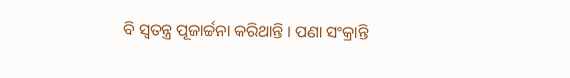ବି ସ୍ୱତନ୍ତ୍ର ପୂଜାର୍ଚ୍ଚନା କରିଥାନ୍ତି । ପଣା ସଂକ୍ରାନ୍ତି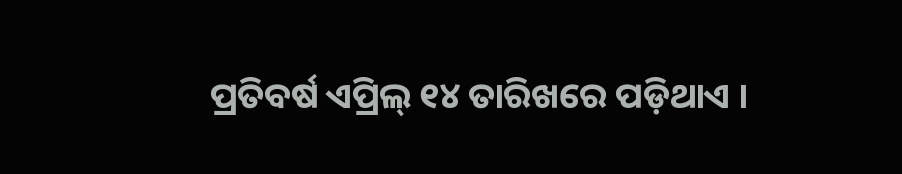ପ୍ରତିବର୍ଷ ଏପ୍ରିଲ୍ ୧୪ ତାରିଖରେ ପଡ଼ିଥାଏ ।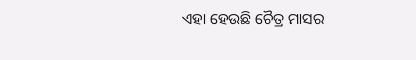ଏହା ହେଉଛି ଚୈତ୍ର ମାସର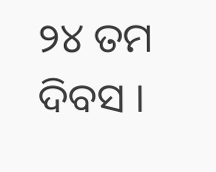୨୪ ତମ ଦିବସ ।